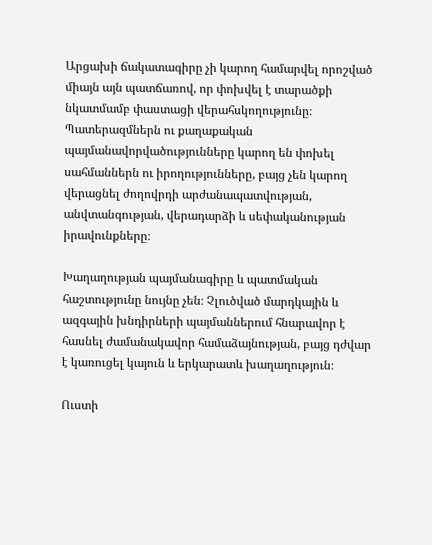Արցախի ճակատագիրը չի կարող համարվել որոշված միայն այն պատճառով, որ փոխվել է տարածքի նկատմամբ փաստացի վերահսկողությունը։ Պատերազմներն ու քաղաքական պայմանավորվածությունները կարող են փոխել սահմաններն ու իրողությունները, բայց չեն կարող վերացնել ժողովրդի արժանապատվության, անվտանգության, վերադարձի և սեփականության իրավունքները։

Խաղաղության պայմանագիրը և պատմական հաշտությունը նույնը չեն։ Չլուծված մարդկային և ազգային խնդիրների պայմաններում հնարավոր է հասնել ժամանակավոր համաձայնության, բայց դժվար է կառուցել կայուն և երկարատև խաղաղություն։

Ուստի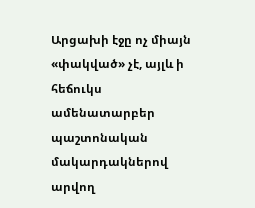Արցախի էջը ոչ միայն «փակված» չէ, այլև ի հեճուկս ամենատարբեր պաշտոնական մակարդակներով արվող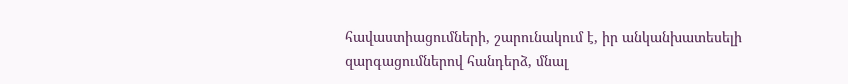հավաստիացումների, շարունակում է, իր անկանխատեսելի զարգացումներով հանդերձ, մնալ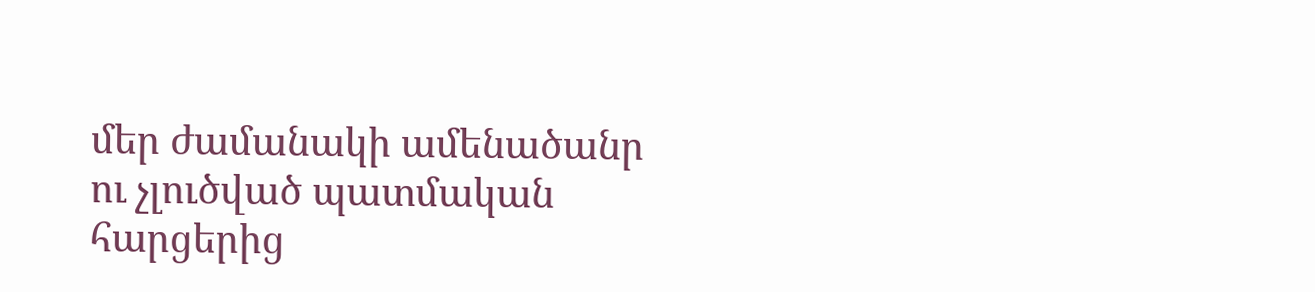մեր ժամանակի ամենածանր ու չլուծված պատմական հարցերից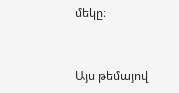մեկը։


Այս թեմայով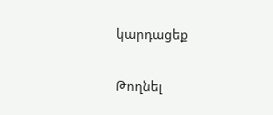կարդացեք

Թողնել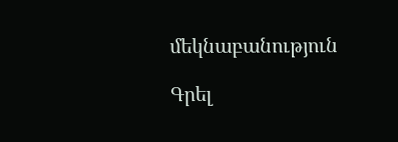մեկնաբանություն

Գրել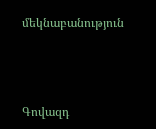մեկնաբանություն



Գովազդ